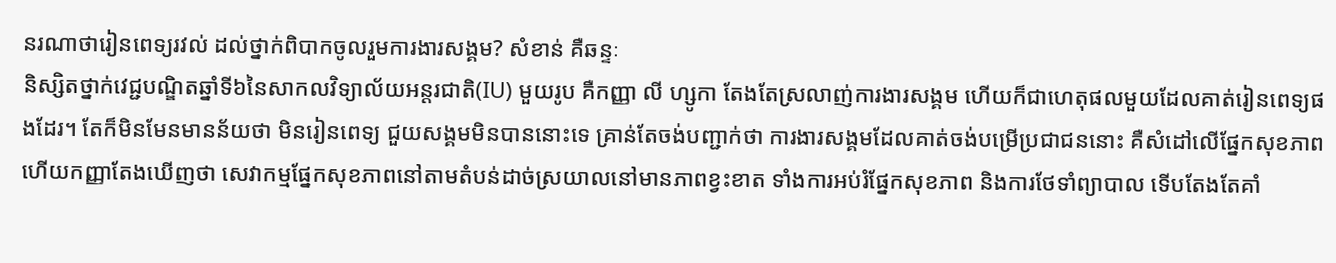នរណាថារៀនពេទ្យរវល់ ដល់ថ្នាក់ពិបាកចូលរួមការងារសង្គម? សំខាន់ គឺឆន្ទៈ
និស្សិតថ្នាក់វេជ្ជបណ្ឌិតឆ្នាំទី៦នៃសាកលវិទ្យាល័យអន្តរជាតិ(IU) មួយរូប គឺកញ្ញា លី ហ្សូកា តែងតែស្រលាញ់ការងារសង្គម ហើយក៏ជាហេតុផលមួយដែលគាត់រៀនពេទ្យផងដែរ។ តែក៏មិនមែនមានន័យថា មិនរៀនពេទ្យ ជួយសង្គមមិនបាននោះទេ គ្រាន់តែចង់បញ្ជាក់ថា ការងារសង្គមដែលគាត់ចង់បម្រើប្រជាជននោះ គឺសំដៅលើផ្នែកសុខភាព ហើយកញ្ញាតែងឃើញថា សេវាកម្មផ្នែកសុខភាពនៅតាមតំបន់ដាច់ស្រយាលនៅមានភាពខ្វះខាត ទាំងការអប់រំផ្នែកសុខភាព និងការថែទាំព្យាបាល ទើបតែងតែគាំ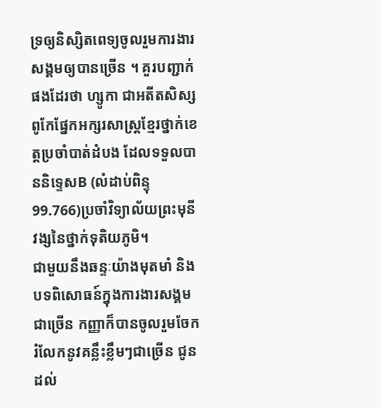ទ្រឲ្យនិស្សិតពេទ្យចូលរួមការងារសង្គមឲ្យបានច្រើន ។ គួរបញ្ជាក់ផងដែរថា ហ្សូកា ជាអតីតសិស្សពូកែផ្នែកអក្សរសាស្ត្រខ្មែរថ្នាក់ខេត្តប្រចាំបាត់ដំបង ដែលទទួលបាននិទ្ទេសB (លំដាប់ពិន្ទុ99.766)ប្រចាំវិទ្យាល័យព្រះមុនីវង្សនៃថ្នាក់ទុតិយភូមិ។
ជាមួយនឹងឆន្ទៈយ៉ាងមុតមាំ និងបទពិសោធន៍ក្នុងការងារសង្គមជាច្រើន កញ្ញាក៏បានចូលរួមចែករំលែកនូវគន្លឹះខ្លឹមៗជាច្រើន ជូនដល់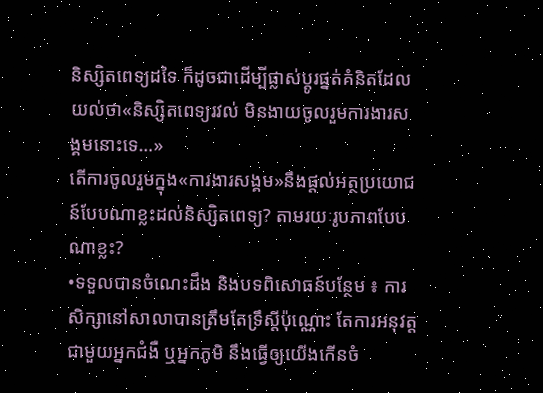និស្សិតពេទ្យដទៃ ក៏ដូចជាដើម្បីផ្លាស់ប្តូរផ្នត់គំនិតដែលយល់ថា«និស្សិតពេទ្យរវល់ មិនងាយចូលរួមការងារសង្គមនោះទេ…»
តើការចូលរួមក្នុង«ការងារសង្គម»នឹងផ្តល់អត្ថប្រយោជន៍បែបណាខ្លះដល់និស្សិតពេទ្យ? តាមរយៈរូបភាពបែបណាខ្លះ?
•ទទួលបានចំណេះដឹង និងបទពិសោធន៍បន្ថែម ៖ ការសិក្សានៅសាលាបានត្រឹមតែទ្រឹស្តីប៉ុណ្ណោះ តែការអនុវត្តជាមួយអ្នកជំងឺ ឬអ្នកភូមិ នឹងធ្វើឲ្យយើងកើនចំ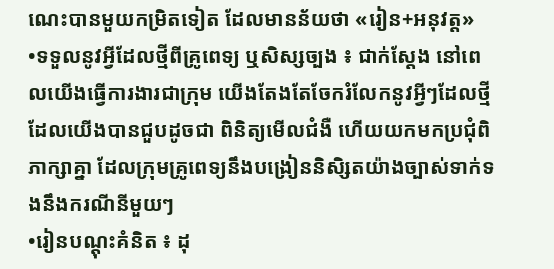ណេះបានមួយកម្រិតទៀត ដែលមានន័យថា «រៀន+អនុវត្ត»
•ទទួលនូវអ្វីដែលថ្មីពីគ្រូពេទ្យ ឬសិស្សច្បង ៖ ជាក់ស្តែង នៅពេលយើងធ្វើការងារជាក្រុម យើងតែងតែចែករំលែកនូវអ្វីៗដែលថ្មីដែលយើងបានជួបដូចជា ពិនិត្យមើលជំងឺ ហើយយកមកប្រជុំពិភាក្សាគ្នា ដែលក្រុមគ្រូពេទ្យនឹងបង្រៀននិសិ្សតយ៉ាងច្បាស់ទាក់ទងនឹងករណីនីមួយៗ
•រៀនបណ្ដុះគំនិត ៖ ដុ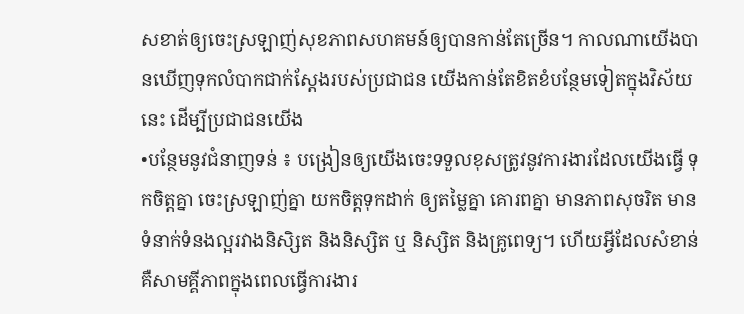សខាត់ឲ្យចេះស្រឡាញ់សុខភាពសហគមន៍ឲ្យបានកាន់តែច្រើន។ កាលណាយើងបានឃើញទុកលំបាកជាក់ស្ដែងរបស់ប្រជាជន យើងកាន់តែខិតខំបន្ថែមទៀតក្នុងវិស័យនេះ ដើម្បីប្រជាជនយើង
•បន្ថែមនូវជំនាញទន់ ៖ បង្រៀនឲ្យយើងចេះទទួលខុសត្រូវនូវការងារដែលយើងធ្វើ ទុកចិត្តគ្នា ចេះស្រឡាញ់គ្នា យកចិត្តទុកដាក់ ឲ្យតម្លៃគ្នា គោរពគ្នា មានភាពសុចរិត មានទំនាក់ទំនងល្អរវាងនិសិ្សត និងនិស្សិត ឬ និស្សិត និងគ្រូពេទ្យ។ ហើយអ្វីដែលសំខាន់ គឺសាមគ្គីភាពក្នុងពេលធ្វើការងារ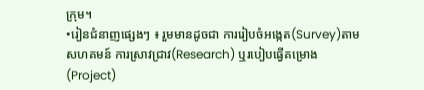ក្រុម។
•រៀនជំនាញផ្សេងៗ ៖ រួមមានដូចជា ការរៀបចំអង្កេត(Survey)តាមសហគមន៍ ការស្រាវជ្រាវ(Research) ឬរបៀបធ្វើគម្រោង(Project)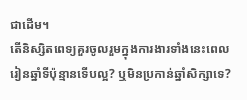ជាដើម។
តើនិស្សិតពេទ្យគួរចូលរួមក្នុងការងារទាំងនេះពេលរៀនឆ្នាំទីប៉ុន្មានទើបល្អ? ឬមិនប្រកាន់ឆ្នាំសិក្សាទេ?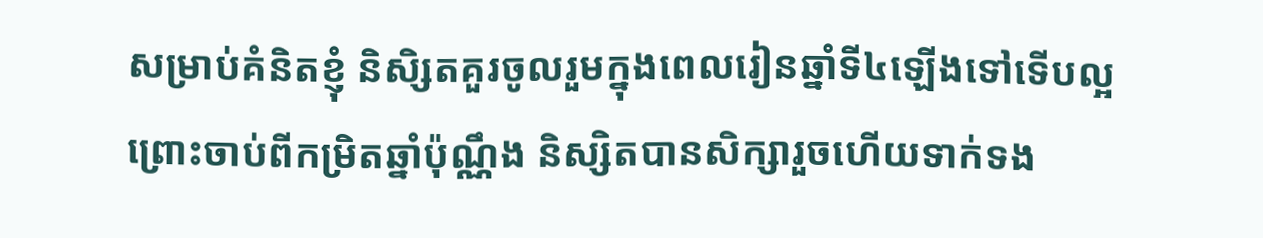សម្រាប់គំនិតខ្ញុំ និសិ្សតគួរចូលរួមក្នុងពេលរៀនឆ្នាំទី៤ឡើងទៅទើបល្អ ព្រោះចាប់ពីកម្រិតឆ្នាំប៉ុណ្ណឹង និស្សិតបានសិក្សារួចហើយទាក់ទង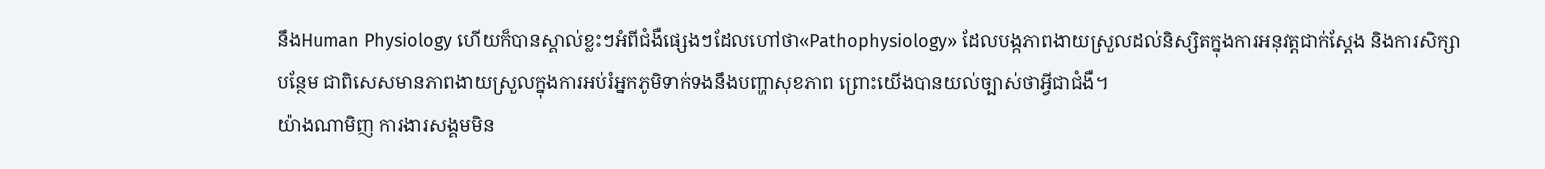នឹងHuman Physiology ហើយក៏បានស្គាល់ខ្លះៗអំពីជំងឺផ្សេងៗដែលហៅថា«Pathophysiology» ដែលបង្កភាពងាយស្រួលដល់និស្សិតក្នុងការអនុវត្តជាក់ស្ដែង និងការសិក្សាបន្ថែម ជាពិសេសមានភាពងាយស្រួលក្នុងការអប់រំអ្នកភូមិទាក់ទងនឹងបញ្ហាសុខភាព ព្រោះយើងបានយល់ច្បាស់ថាអ្វីជាជំងឺ។
យ៉ាងណាមិញ ការងារសង្គមមិន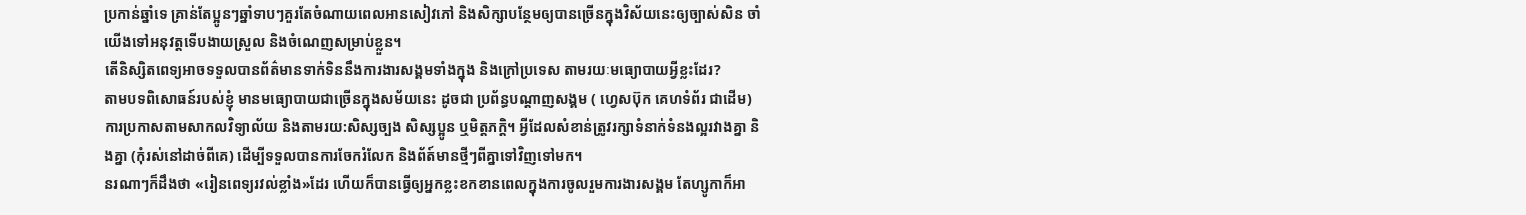ប្រកាន់ឆ្នាំទេ គ្រាន់តែប្អូនៗឆ្នាំទាបៗគួរតែចំណាយពេលអានសៀវភៅ និងសិក្សាបន្ថែមឲ្យបានច្រើនក្នុងវិស័យនេះឲ្យច្បាស់សិន ចាំយើងទៅអនុវត្តទើបងាយស្រួល និងចំណេញសម្រាប់ខ្លួន។
តើនិស្សិតពេទ្យអាចទទួលបានព័ត៌មានទាក់ទិននឹងការងារសង្គមទាំងក្នុង និងក្រៅប្រទេស តាមរយៈមធ្យោបាយអ្វីខ្លះដែរ?
តាមបទពិសោធន៍របស់ខ្ញុំ មានមធ្យោបាយជាច្រើនក្នុងសម័យនេះ ដូចជា ប្រព័ន្ធបណ្តាញសង្គម ( ហ្វេសប៊ុក គេហទំព័រ ជាដើម) ការប្រកាសតាមសាកលវិទ្យាល័យ និងតាមរយ:សិស្សច្បង សិស្សប្អូន ឬមិត្តភក្តិ។ អ្វីដែលសំខាន់ត្រូវរក្សាទំនាក់ទំនងល្អរវាងគ្នា និងគ្នា (កុំរស់នៅដាច់ពីគេ) ដើម្បីទទួលបានការចែករំលែក និងព័ត៍មានថ្មីៗពីគ្នាទៅវិញទៅមក។
នរណាៗក៏ដឹងថា «រៀនពេទ្យរវល់ខ្លាំង»ដែរ ហើយក៏បានធ្វើឲ្យអ្នកខ្លះខកខានពេលក្នុងការចូលរួមការងារសង្គម តែហ្សូកាក៏អា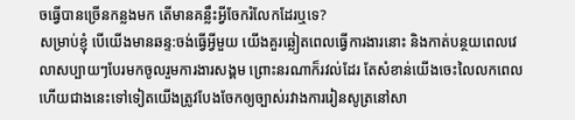ចធ្វើបានច្រើនកន្លងមក តើមានគន្លឹះអ្វីចែករំលែកដែរឬទេ?
សម្រាប់ខ្ញុំ បើយើងមានឆន្ទ:ចង់ធ្វើអ្វីមួយ យើងគួរឆ្លៀតពេលធ្វើការងារនោះ និងកាត់បន្ថយពេលវេលាសប្បាយៗបែរមកចូលរួមការងារសង្គម ព្រោះនរណាក៏រវល់ដែរ តែសំខាន់យើងចេះលៃលកពេល ហើយជាងនេះទៅទៀតយើងត្រូវបែងចែកឲ្យច្បាស់រវាងការរៀនសូត្រនៅសា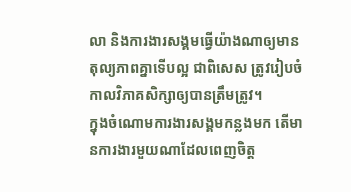លា និងការងារសង្គមធ្វើយ៉ាងណាឲ្យមានតុល្យភាពគ្នាទើបល្អ ជាពិសេស ត្រូវរៀបចំកាលវិភាគសិក្សាឲ្យបានត្រឹមត្រូវ។
ក្នុងចំណោមការងារសង្គមកន្លងមក តើមានការងារមួយណាដែលពេញចិត្ត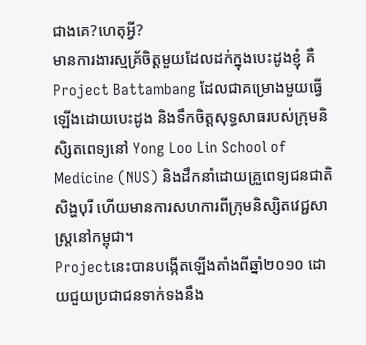ជាងគេ?ហេតុអ្វី?
មានការងារស្មគ្រ័ចិត្តមួយដែលដក់ក្នុងបេះដូងខ្ញុំ គឺ Project Battambang ដែលជាគម្រោងមួយធ្វើឡើងដោយបេះដូង និងទឹកចិត្តសុទ្ធសាធរបស់ក្រុមនិសិ្សតពេទ្យនៅ Yong Loo Lin School of Medicine (NUS) និងដឹកនាំដោយគ្រួពេទ្យជនជាតិសិង្ហបុរី ហើយមានការសហការពីក្រុមនិស្សិតវេជ្ជសាស្រ្តនៅកម្ពុជា។
Projectនេះបានបង្កើតឡើងតាំងពីឆ្នាំ២០១០ ដោយជួយប្រជាជនទាក់ទងនឹង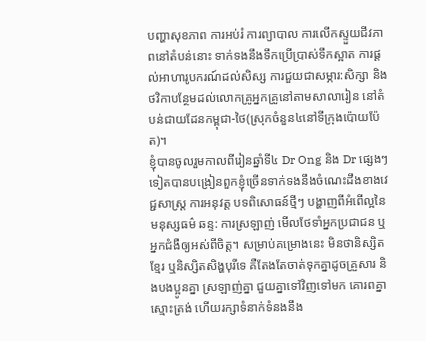បញ្ហាសុខភាព ការអប់រំ ការព្យាបាល ការលើកស្ទួយជីវភាពនៅតំបន់នោះ ទាក់ទងនឹងទឹកប្រើប្រាស់ទឹកស្អាត ការផ្ដល់អាហារូបករណ៍ដល់សិស្ស ការជួយជាសម្ភារ:សិក្សា និងថវិកាបន្ថែមដល់លោកគ្រូអ្នកគ្រូនៅតាមសាលារៀន នៅតំបន់ជាយដែនកម្ពុជា-ថៃ(ស្រុកចំនួន៤នៅទីក្រុងប៉ោយប៉ែត)។
ខ្ញុំបានចូលរួមកាលពីរៀនឆ្នាំទី៤ Dr Ong និង Dr ផ្សេងៗទៀតបានបង្រៀនពួកខ្ញុំច្រើនទាក់ទងនឹងចំណេះដឹងខាងវេជ្ជសាស្រ្ត ការអនុវត្ត បទពិសោធន៍ថ្មីៗ បង្ហាញពីអំពើល្អនៃមនុស្សធម៌ ឆន្ទ: ការស្រឡាញ់ មើលថែទាំអ្នកប្រជាជន ឬអ្នកជំងឺឲ្យអស់ពីចិត្ត។ សម្រាប់គម្រោងនេះ មិនថានិស្សិតខ្មែរ ឬនិស្សិតសិង្ហបុរីទេ គឺតែងតែចាត់ទុកគ្នាដូចគ្រួសារ និងបងប្អូនគ្នា ស្រឡាញ់គ្នា ជួយគ្នាទៅវិញទៅមក គោរពគ្នា ស្មោះត្រង់ ហើយរក្សាទំនាក់ទំនងនឹង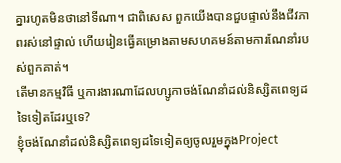គ្នារហូតមិនថានៅទីណា។ ជាពិសេស ពួកយើងបានជួបផ្ទាល់នឹងជីវភាពរស់នៅផ្ទាល់ ហើយរៀនធ្វើគម្រោងតាមសហគមន៍តាមការណែនាំរបស់ពួកគាត់។
តើមានកម្មវិធី ឬការងារណាដែលហ្សូកាចង់ណែនាំដល់និស្សិតពេទ្យដទៃទៀតដែរឬទេ?
ខ្ញុំចង់ណែនាំដល់និស្សិតពេទ្យដទៃទៀតឲ្យចូលរួមក្នុងProject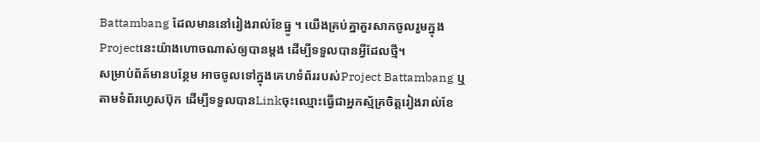Battambang ដែលមាននៅរៀងរាល់ខែធ្នូ ។ យើងគ្រប់គ្នាគួរសាកចូលរួមក្នុងProjectនេះយ៉ាងហោចណាស់ឲ្យបានម្ដង ដើម្បីទទួលបានអ្វីដែលថ្មី។
សម្រាប់ព័ត៍មានបន្ថែម អាចចូលទៅក្នុងគេហទំព័ររបស់Project Battambang ឬតាមទំព័រហ្វេសប៊ុក ដើម្បីទទួលបានLinkចុះឈ្មោះធ្វើជាអ្នកស្ម័គ្រចិត្តរៀងរាល់ខែ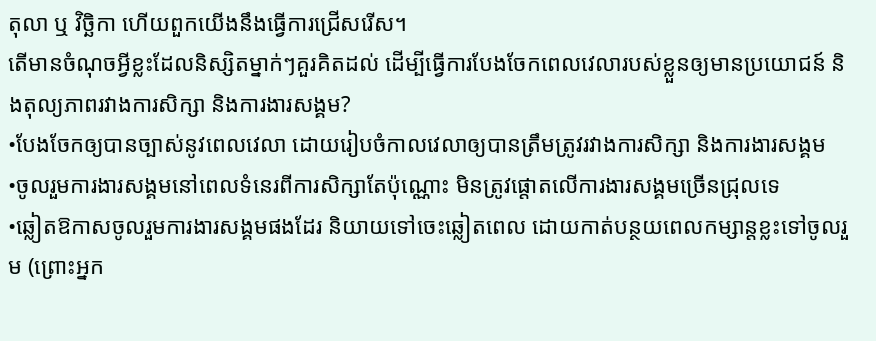តុលា ឬ វិច្ឆិកា ហើយពួកយើងនឹងធ្វើការជ្រើសរើស។
តើមានចំណុចអ្វីខ្លះដែលនិស្សិតម្នាក់ៗគួរគិតដល់ ដើម្បីធ្វើការបែងចែកពេលវេលារបស់ខ្លួនឲ្យមានប្រយោជន៍ និងតុល្យភាពរវាងការសិក្សា និងការងារសង្គម?
•បែងចែកឲ្យបានច្បាស់នូវពេលវេលា ដោយរៀបចំកាលវេលាឲ្យបានត្រឹមត្រូវរវាងការសិក្សា និងការងារសង្គម
•ចូលរួមការងារសង្គមនៅពេលទំនេរពីការសិក្សាតែប៉ុណ្ណោះ មិនត្រូវផ្តោតលើការងារសង្គមច្រើនជ្រុលទេ
•ឆ្លៀតឱកាសចូលរួមការងារសង្គមផងដែរ និយាយទៅចេះឆ្លៀតពេល ដោយកាត់បន្ថយពេលកម្សាន្តខ្លះទៅចូលរួម (ព្រោះអ្នក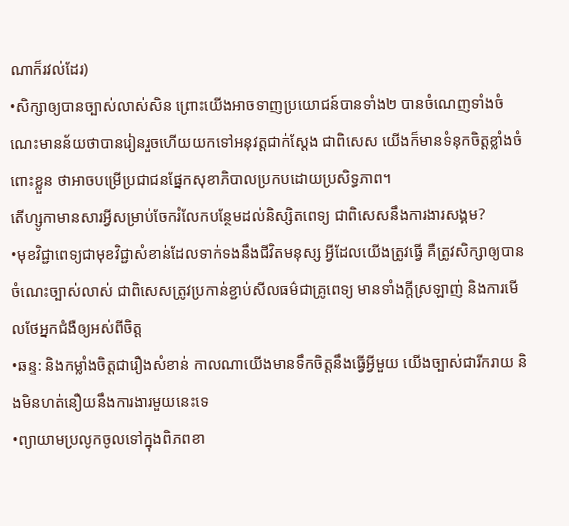ណាក៏រវល់ដែរ)
•សិក្សាឲ្យបានច្បាស់លាស់សិន ព្រោះយើងអាចទាញប្រយោជន៍បានទាំង២ បានចំណេញទាំងចំណេះមានន័យថាបានរៀនរួចហើយយកទៅអនុវត្តជាក់ស្ដែង ជាពិសេស យើងក៏មានទំនុកចិត្តខ្លាំងចំពោះខ្លួន ថាអាចបម្រើប្រជាជនផ្នែកសុខាភិបាលប្រកបដោយប្រសិទ្ធភាព។
តើហ្សូកាមានសារអ្វីសម្រាប់ចែករំលែកបន្ថែមដល់និស្សិតពេទ្យ ជាពិសេសនឹងការងារសង្គម?
•មុខវិជ្ជាពេទ្យជាមុខវិជ្ជាសំខាន់ដែលទាក់ទងនឹងជីវិតមនុស្ស អ្វីដែលយើងត្រូវធ្វើ គឺត្រូវសិក្សាឲ្យបានចំណេះច្បាស់លាស់ ជាពិសេសត្រូវប្រកាន់ខ្ជាប់សីលធម៌ជាគ្រូពេទ្យ មានទាំងក្ដីស្រឡាញ់ និងការមើលថែអ្នកជំងឺឲ្យអស់ពីចិត្ត
•ឆន្ទ: និងកម្លាំងចិត្តជារឿងសំខាន់ កាលណាយើងមានទឹកចិត្តនឹងធ្វើអ្វីមួយ យើងច្បាស់ជារីករាយ និងមិនហត់នឿយនឹងការងារមួយនេះទេ
•ព្យាយាមប្រលូកចូលទៅក្នុងពិភពខា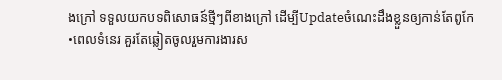ងក្រៅ ទទួលយកបទពិសោធន៍ថ្មីៗពីខាងក្រៅ ដើម្បីUpdateចំណេះដឹងខ្លួនឲ្យកាន់តែពូកែ
•ពេលទំនេរ គួរតែឆ្លៀតចូលរួមការងារស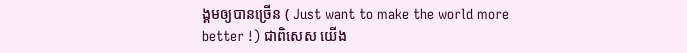ង្គមឲ្យបានច្រើន ( Just want to make the world more better !) ជាពិសេស យើង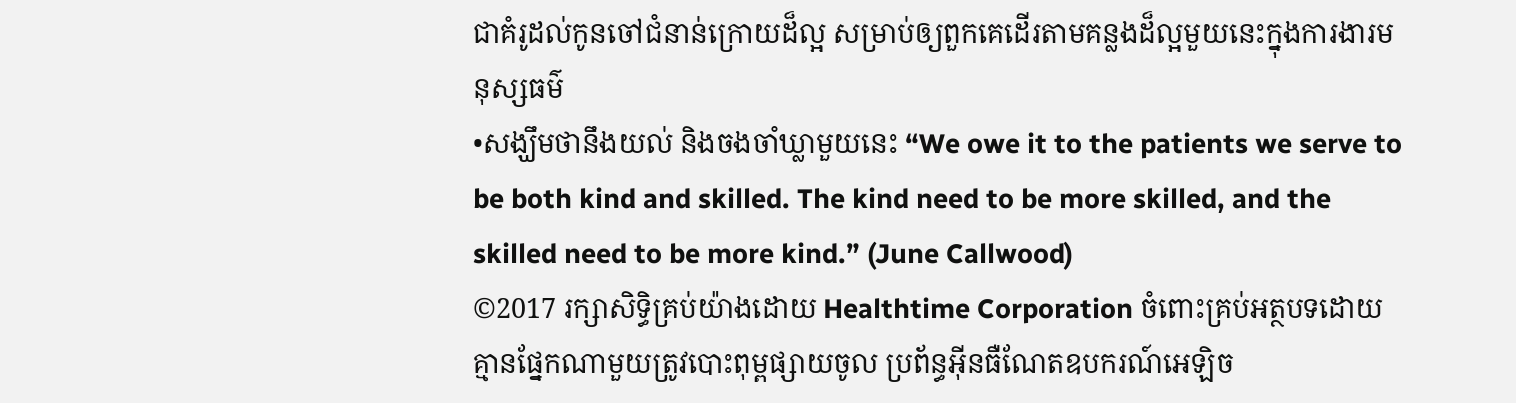ជាគំរូដល់កូនចៅជំនាន់ក្រោយដ៏ល្អ សម្រាប់ឲ្យពួកគេដើរតាមគន្លងដ៏ល្អមួយនេះក្នុងការងារមនុស្សធម៌
•សង្ឃឹមថានឹងយល់ និងចងចាំឃ្លាមួយនេះ “We owe it to the patients we serve to be both kind and skilled. The kind need to be more skilled, and the skilled need to be more kind.” (June Callwood)
©2017 រក្សាសិទ្ធិគ្រប់យ៉ាងដោយ Healthtime Corporation ចំពោះគ្រប់អត្ថបទដោយគ្មានផ្នែកណាមួយត្រូវបោះពុម្ពផ្សាយចូល ប្រព័ន្ធអ៊ីនធឺណែតឧបករណ៍អេឡិច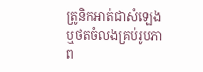ត្រូនិកអាត់ជាសំឡេងឬថតចំលងគ្រប់រូបភាព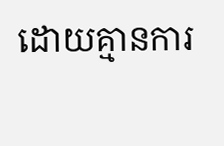ដោយគ្មានការ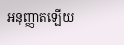អនុញ្ញាតឡើយ